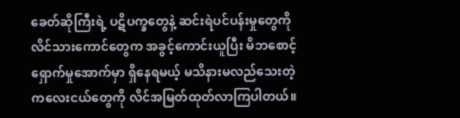ခေတ်ဆိုကြီးရဲ့ ပဋိပက္ခတွေနဲ့ ဆင်းရဲပင်ပန်းမှုတွေကို လိင်သားကောင်တွေက အခွင့်ကောင်းယူပြီး မိဘစောင့်ရှောက်မှုအောက်မှာ ရှိနေရမယ့် မသိနားမလည်သေးတဲ့ ကလေးငယ်တွေကို လိင်အမြတ်ထုတ်လာကြပါတယ်။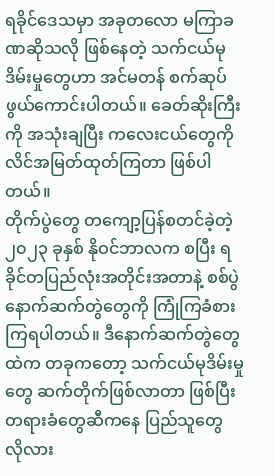ရခိုင်ဒေသမှာ အခုတလော မကြာခဏဆိုသလို ဖြစ်နေတဲ့ သက်ငယ်မုဒိမ်းမှုတွေဟာ အင်မတန် စက်ဆုပ်ဖွယ်ကောင်းပါတယ်။ ခေတ်ဆိုးကြီးကို အသုံးချပြီး ကလေးငယ်တွေကို လိင်အမြတ်ထုတ်ကြတာ ဖြစ်ပါတယ်။
တိုက်ပွဲတွေ တကျော့ပြန်စတင်ခဲ့တဲ့ ၂၀၂၃ ခုနှစ် နိုဝင်ဘာလက စပြီး ရခိုင်တပြည်လုံးအတိုင်းအတာနဲ့ စစ်ပွဲနောက်ဆက်တွဲတွေကို ကြုံကြခံစားကြရပါတယ်။ ဒီနောက်ဆက်တွဲတွေထဲက တခုကတော့ သက်ငယ်မုဒိမ်းမှုတွေ ဆက်တိုက်ဖြစ်လာတာ ဖြစ်ပြီး တရားခံတွေဆီကနေ ပြည်သူတွေ လိုလား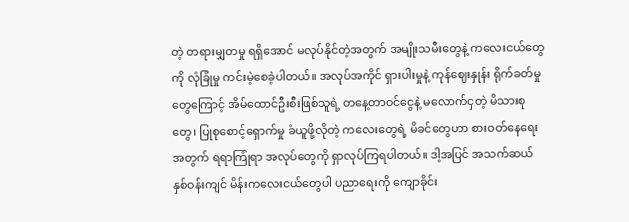တဲ့ တရားမျှတမှု ရရှိအောင် မလုပ်နိုင်တဲ့အတွက် အမျိုးသမီးတွေနဲ့ ကလေးငယ်တွေကို လုံခြုံမှု ကင်းမဲ့စေခဲ့ပါတယ်။ အလုပ်အကိုင် ရှားပါးမှုနဲ့ ကုန်ဈေးနှုန်း ရိုက်ခတ်မှုတွေကြောင့် အိမ်ထောင်ဦးစီးဖြစ်သူရဲ့ တနေ့တာဝင်ငွေနဲ့ မလောက်ငှတဲ့ မိသားစုတွေ၊ ပြုစုစောင့်ရှောက်မှု ခံယူဖို့လိုတဲ့ ကလေးတွေရဲ့ မိခင်တွေဟာ စားဝတ်နေရေးအတွက် ရရာကြုံရာ အလုပ်တွေကို ရှာလုပ်ကြရပါတယ်။ ဒါ့အပြင် အသက်ဆယ်နှစ်ဝန်းကျင် မိန်းကလေးငယ်တွေပါ ပညာရေးကို ကျောခိုင်း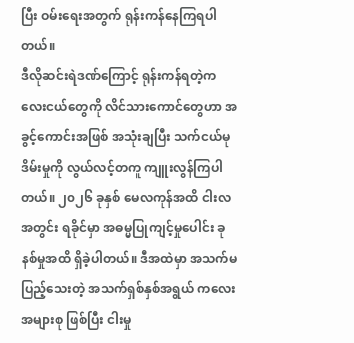ပြီး ဝမ်းရေးအတွက် ရုန်းကန်နေကြရပါတယ်။
ဒီလိုဆင်းရဲဒဏ်ကြောင့် ရုန်းကန်ရတဲ့ကလေးငယ်တွေကို လိင်သားကောင်တွေဟာ အခွင့်ကောင်းအဖြစ် အသုံးချပြီး သက်ငယ်မုဒိမ်းမှုကို လွယ်လင့်တကူ ကျူးလွန်ကြပါတယ်။ ၂၀၂၆ ခုနှစ် မေလကုန်အထိ ငါးလအတွင်း ရခိုင်မှာ အဓမ္မပြုကျင့်မှုပေါင်း ခုနစ်မှုအထိ ရှိခဲ့ပါတယ်။ ဒီအထဲမှာ အသက်မပြည့်သေးတဲ့ အသက်ရှစ်နှစ်အရွယ် ကလေးအများစု ဖြစ်ပြီး ငါးမှု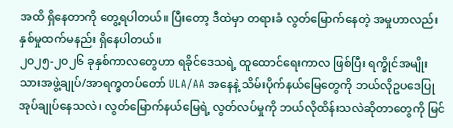အထိ ရှိနေတာကို တွေ့ရပါတယ်။ ပြီးတော့ ဒီထဲမှာ တရားခံ လွတ်မြောက်နေတဲ့ အမှုဟာလည်း နှစ်မှုထက်မနည်း ရှိနေပါတယ်။
၂၀၂၅-၂၀၂၆ ခုနှစ်ကာလတွေဟာ ရခိုင်ဒေသရဲ့ ထူထောင်ရေးကာလ ဖြစ်ပြီး ရက္ခိုင်အမျိုးသားအဖွဲ့ချုပ်/အာရက္ခတပ်တော် ULA/AA အနေနဲ့ သိမ်းပိုက်နယ်မြေတွေကို ဘယ်လိုဥပဒေပြု အုပ်ချုပ်နေသလဲ၊ လွတ်မြောက်နယ်မြေရဲ့ လွတ်လပ်မှုကို ဘယ်လိုထိန်းသလဲဆိုတာတွေကို မြင်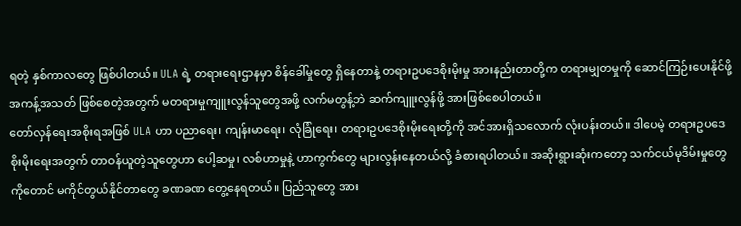ရတဲ့ နှစ်ကာလတွေ ဖြစ်ပါတယ်။ ULA ရဲ့ တရားရေးဌာနမှာ စိန်ခေါ်မှုတွေ ရှိနေတာနဲ့ တရားဥပဒေစိုးမိုးမှု အားနည်းတာတို့က တရားမျှတမှုကို ဆောင်ကြဉ်းပေးနိုင်ဖို့ အကန့်အသတ် ဖြစ်စေတဲ့အတွက် မတရားမှုကျူးလွန်သူတွေအဖို့ လက်မတွန့်ဘဲ ဆက်ကျူးလွန်ဖို့ အားဖြစ်စေပါတယ်။
တော်လှန်ရေးအစိုးရအဖြစ် ULA ဟာ ပညာရေး၊ ကျန်းမာရေး၊ လုံခြုံရေး၊ တရားဥပဒေစိုးမိုးရေးတို့ကို အင်အားရှိသလောက် လုံးပန်းတယ်။ ဒါပေမဲ့ တရားဥပဒေစိုးမိုးရေးအတွက် တာဝန်ယူတဲ့သူတွေဟာ ပေါ့ဆမှု၊ လစ်ဟာမှုနဲ့ ဟာကွက်တွေ များလွန်းနေတယ်လို့ ခံစားရပါတယ်။ အဆိုးရွားဆုံးကတော့ သက်ငယ်မုဒိမ်းမှုတွေကိုတောင် မကိုင်တွယ်နိုင်တာတွေ ခဏခဏ တွေ့နေရတယ်။ ပြည်သူတွေ အား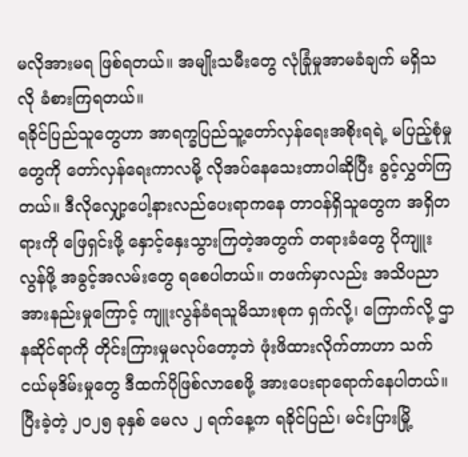မလိုအားမရ ဖြစ်ရတယ်။ အမျိုးသမီးတွေ လုံခြုံမှုအာမခံချက် မရှိသလို ခံစားကြရတယ်။
ရခိုင်ပြည်သူတွေဟာ အာရက္ခပြည်သူ့တော်လှန်ရေးအစိုးရရဲ့ မပြည့်စုံမှုတွေကို တော်လှန်ရေးကာလမို့ လိုအပ်နေသေးတာပါဆိုပြီး ခွင့်လွှတ်ကြတယ်။ ဒီလိုလျှော့ပေါ့နားလည်ပေးရာကနေ တာဝန်ရှိသူတွေက အရှိတရားကို ဖြေရှင်းဖို့ နှောင့်နှေးသွားကြတဲ့အတွက် တရားခံတွေ ပိုကျူးလွန်ဖို့ အခွင့်အလမ်းတွေ ရစေပါတယ်။ တဖက်မှာလည်း အသိပညာအားနည်းမှုကြောင့် ကျူးလွန်ခံရသူမိသားစုက ရှက်လို့၊ ကြောက်လို့ ဌာနဆိုင်ရာကို တိုင်းကြားမှုမလုပ်တော့ဘဲ ဖုံးဖိထားလိုက်တာဟာ သက်ငယ်မုဒိမ်းမှုတွေ ဒီထက်ပိုဖြစ်လာစေဖို့ အားပေးရာရောက်နေပါတယ်။
ပြီးခဲ့တဲ့ ၂၀၂၅ ခုနှစ် မေလ ၂ ရက်နေ့က ရခိုင်ပြည်၊ မင်းပြားမြို့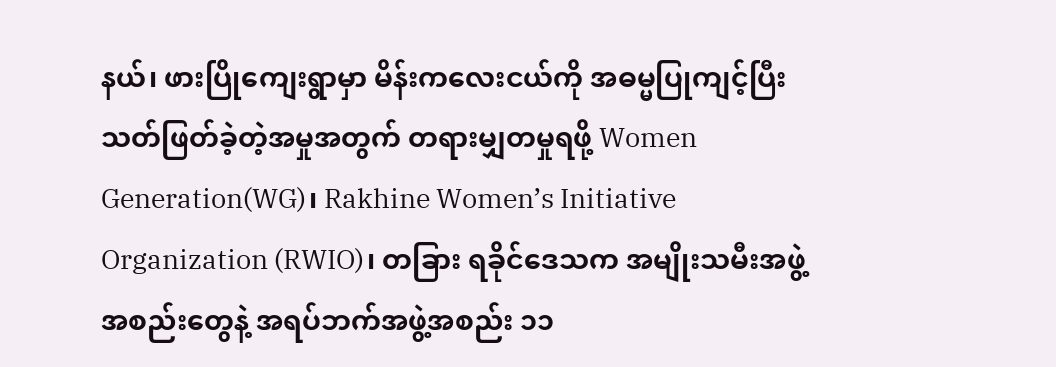နယ်၊ ဖားပြိုကျေးရွာမှာ မိန်းကလေးငယ်ကို အဓမ္မပြုကျင့်ပြီး သတ်ဖြတ်ခဲ့တဲ့အမှုအတွက် တရားမျှတမှုရဖို့ Women Generation(WG)၊ Rakhine Women’s Initiative Organization (RWIO)၊ တခြား ရခိုင်ဒေသက အမျိုးသမီးအဖွဲ့အစည်းတွေနဲ့ အရပ်ဘက်အဖွဲ့အစည်း ၁၁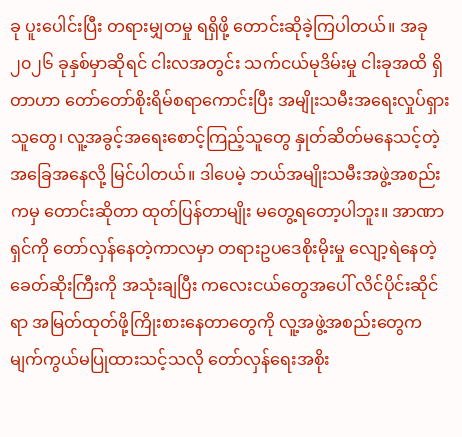ခု ပူးပေါင်းပြီး တရားမျှတမှု ရရှိဖို့ တောင်းဆိုခဲ့ကြပါတယ်။ အခု ၂၀၂၆ ခုနှစ်မှာဆိုရင် ငါးလအတွင်း သက်ငယ်မုဒိမ်းမှု ငါးခုအထိ ရှိတာဟာ တော်တော်စိုးရိမ်စရာကောင်းပြီး အမျိုးသမီးအရေးလှုပ်ရှားသူတွေ၊ လူ့အခွင့်အရေးစောင့်ကြည့်သူတွေ နှုတ်ဆိတ်မနေသင့်တဲ့ အခြေအနေလို့ မြင်ပါတယ်။ ဒါပေမဲ့ ဘယ်အမျိုးသမီးအဖွဲ့အစည်းကမှ တောင်းဆိုတာ ထုတ်ပြန်တာမျိုး မတွေ့ရတော့ပါဘူး။ အာဏာရှင်ကို တော်လှန်နေတဲ့ကာလမှာ တရားဥပဒေစိုးမိုးမှု လျော့ရဲနေတဲ့ ခေတ်ဆိုးကြီးကို အသုံးချပြီး ကလေးငယ်တွေအပေါ် လိင်ပိုင်းဆိုင်ရာ အမြတ်ထုတ်ဖို့ကြိုးစားနေတာတွေကို လူ့အဖွဲ့အစည်းတွေက မျက်ကွယ်မပြုထားသင့်သလို တော်လှန်ရေးအစိုး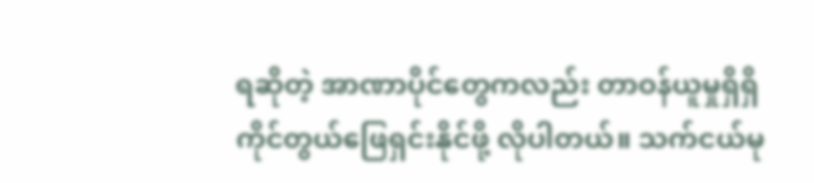ရဆိုတဲ့ အာဏာပိုင်တွေကလည်း တာဝန်ယူမှုရှိရှိ ကိုင်တွယ်ဖြေရှင်းနိုင်ဖို့ လိုပါတယ်။ သက်ငယ်မု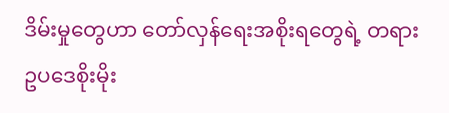ဒိမ်းမှုတွေဟာ တော်လှန်ရေးအစိုးရတွေရဲ့ တရားဥပဒေစိုးမိုး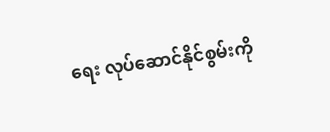ရေး လုပ်ဆောင်နိုင်စွမ်းကို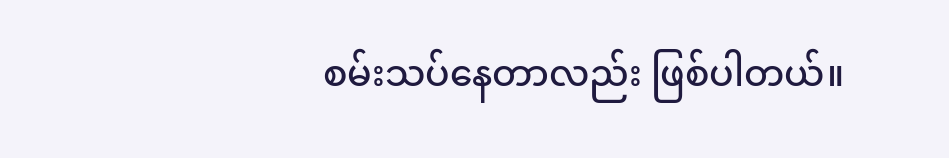စမ်းသပ်နေတာလည်း ဖြစ်ပါတယ်။